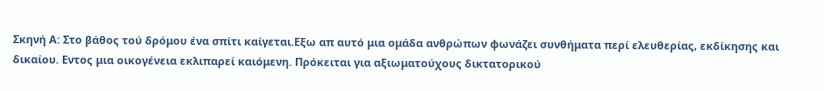Σκηνή Α: Στο βάθος τού δρόμου ένα σπίτι καίγεται.Εξω απ αυτό μια ομάδα ανθρώπων φωνάζει συνθήματα περί ελευθερίας, εκδίκησης και δικαίου. Εντος μια οικογένεια εκλιπαρεί καιόμενη. Πρόκειται για αξιωματούχους δικτατορικού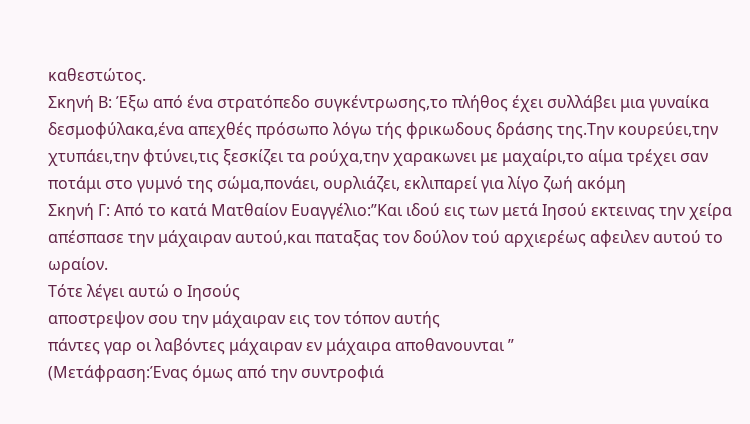καθεστώτος.
Σκηνή Β: Έξω από ένα στρατόπεδο συγκέντρωσης,το πλήθος έχει συλλάβει μια γυναίκα δεσμοφύλακα,ένα απεχθές πρόσωπο λόγω τής φρικωδους δράσης της.Την κουρεύει,την χτυπάει,την φτύνει,τις ξεσκίζει τα ρούχα,την χαρακωνει με μαχαίρι,το αίμα τρέχει σαν ποτάμι στο γυμνό της σώμα,πονάει, ουρλιάζει, εκλιπαρεί για λίγο ζωή ακόμη
Σκηνή Γ: Από το κατά Ματθαίον Ευαγγέλιο:”Και ιδού εις των μετά Ιησού εκτεινας την χείρα απέσπασε την μάχαιραν αυτού,και παταξας τον δούλον τού αρχιερέως αφειλεν αυτού το ωραίον.
Τότε λέγει αυτώ ο Ιησούς
αποστρεψον σου την μάχαιραν εις τον τόπον αυτής
πάντες γαρ οι λαβόντες μάχαιραν εν μάχαιρα αποθανουνται ”
(Μετάφραση:Ένας όμως από την συντροφιά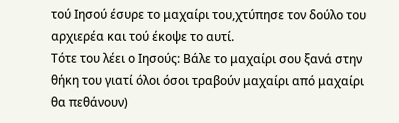τού Ιησού έσυρε το μαχαίρι του,χτύπησε τον δούλο του αρχιερέα και τού έκοψε το αυτί.
Τότε του λέει ο Ιησούς: Βάλε το μαχαίρι σου ξανά στην θήκη του γιατί όλοι όσοι τραβούν μαχαίρι από μαχαίρι θα πεθάνουν)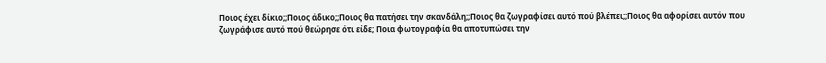Ποιος έχει δίκιο;;Ποιος άδικο;;Ποιος θα πατήσει την σκανδάλη;;Ποιος θα ζωγραφίσει αυτό πού βλέπει;;Ποιος θα αφορίσει αυτόν που ζωγράφισε αυτό πού θεώρησε ότι είδε; Ποια φωτογραφία θα αποτυπώσει την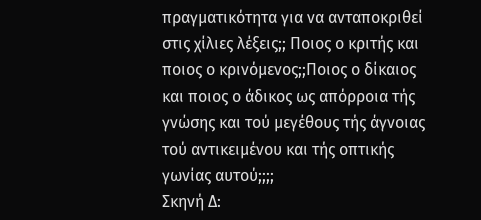πραγματικότητα για να ανταποκριθεί στις χίλιες λέξεις;; Ποιος ο κριτής και ποιος ο κρινόμενος;;Ποιος ο δίκαιος και ποιος ο άδικος ως απόρροια τής γνώσης και τού μεγέθους τής άγνοιας τού αντικειμένου και τής οπτικής γωνίας αυτού;;;;
Σκηνή Δ: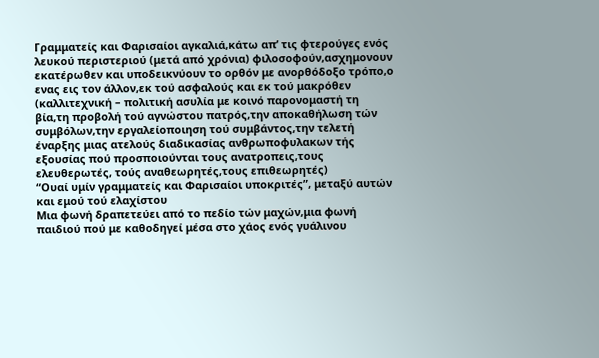Γραμματείς και Φαρισαίοι αγκαλιά,κάτω απ’ τις φτερούγες ενός λευκού περιστεριού (μετά από χρόνια) φιλοσοφούν,ασχημονουν εκατέρωθεν και υποδεικνύουν το ορθόν με ανορθόδοξο τρόπο,ο ενας εις τον άλλον,εκ τού ασφαλούς και εκ τού μακρόθεν (καλλιτεχνική – πολιτική ασυλία με κοινό παρονομαστή τη βία,τη προβολή τού αγνώστου πατρός,την αποκαθήλωση τών συμβόλων,την εργαλείοποιηση τού συμβάντος,την τελετή έναρξης μιας ατελούς διαδικασίας ανθρωποφυλακων τής εξουσίας πού προσποιούνται τους ανατροπεις,τους ελευθερωτές, τούς αναθεωρητές,τους επιθεωρητές)
“Ουαί υμίν γραμματείς και Φαρισαίοι υποκριτές”, μεταξύ αυτών και εμού τού ελαχίστου
Μια φωνή δραπετεύει από το πεδίο τών μαχών,μια φωνή παιδιού πού με καθοδηγεί μέσα στο χάος ενός γυάλινου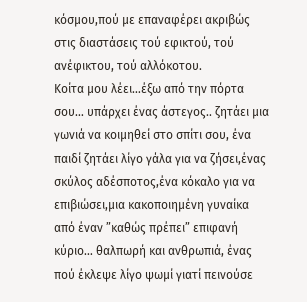κόσμου,πού με επαναφέρει ακριβώς στις διαστάσεις τού εφικτού, τού ανέφικτου, τού αλλόκοτου.
Κοίτα μου λέει…έξω από την πόρτα σου… υπάρχει ένας άστεγος.. ζητάει μια γωνιά να κοιμηθεί στο σπίτι σου, ένα παιδί ζητάει λίγο γάλα για να ζήσει,ένας σκύλος αδέσποτος,ένα κόκαλο για να επιβιώσει,μια κακοποιημένη γυναίκα από έναν ”καθώς πρέπει” επιφανή κύριο… θαλπωρή και ανθρωπιά, ένας πού έκλεψε λίγο ψωμί γιατί πεινούσε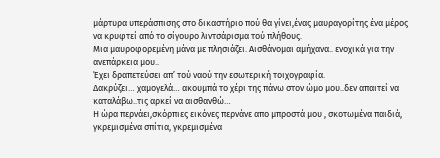μάρτυρα υπεράσπισης στο δικαστήριο πού θα γίνει,ένας μαυραγορίτης ένα μέρος να κρυφτεί από το σίγουρο λιντσάρισμα τού πλήθους.
Μια μαυροφορεμένη μάνα με πλησιάζει. Αισθάνομαι αμήχανα.. ενοχικά για την ανεπάρκεια μου..
Έχει δραπετεύσει απ’ τού ναού την εσωτερική τοιχογραφία.
Δακρύζει… χαμογελά… ακουμπά το χέρι της πάνω στον ώμο μου..δεν απαιτεί να καταλάβω..τις αρκεί να αισθανθώ…
Η ώρα περνάει,σκόρπιες εικόνες περνάνε απο μπροστά μου , σκοτωμένα παιδιά, γκρεμισμένα σπίτια, γκρεμισμένα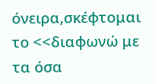όνειρα,σκέφτομαι το <<διαφωνώ με τα όσα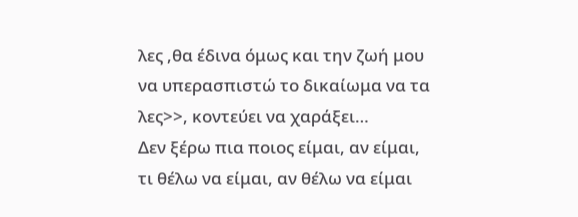λες ,θα έδινα όμως και την ζωή μου να υπερασπιστώ το δικαίωμα να τα λες>>, κοντεύει να χαράξει…
Δεν ξέρω πια ποιος είμαι, αν είμαι, τι θέλω να είμαι, αν θέλω να είμαι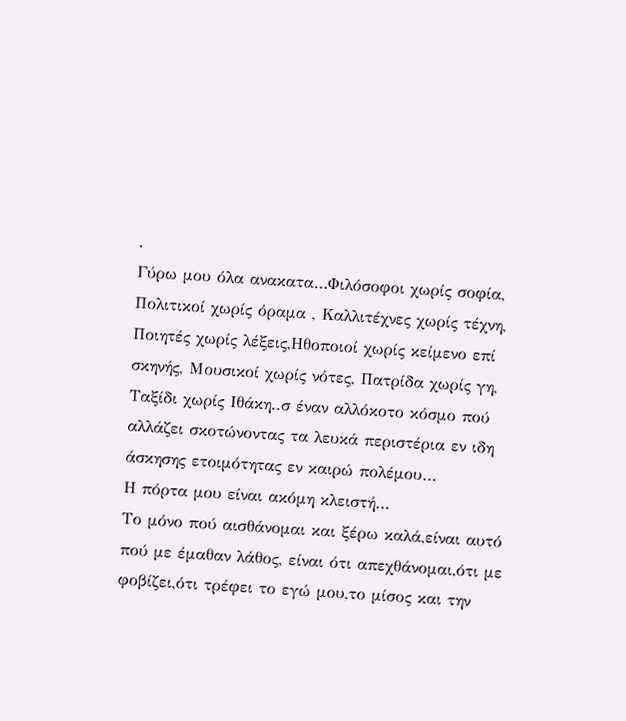.
Γύρω μου όλα ανακατα…Φιλόσοφοι χωρίς σοφία, Πολιτικοί χωρίς όραμα , Καλλιτέχνες χωρίς τέχνη, Ποιητές χωρίς λέξεις,Ηθοποιοί χωρίς κείμενο επί σκηνής, Μουσικοί χωρίς νότες, Πατρίδα χωρίς γη, Ταξίδι χωρίς Ιθάκη..σ έναν αλλόκοτο κόσμο πού αλλάζει σκοτώνοντας τα λευκά περιστέρια εν ιδη άσκησης ετοιμότητας εν καιρώ πολέμου…
Η πόρτα μου είναι ακόμη κλειστή…
Το μόνο πού αισθάνομαι και ξέρω καλά,είναι αυτό πού με έμαθαν λάθος, είναι ότι απεχθάνομαι,ότι με φοβίζει,ότι τρέφει το εγώ μου,το μίσος και την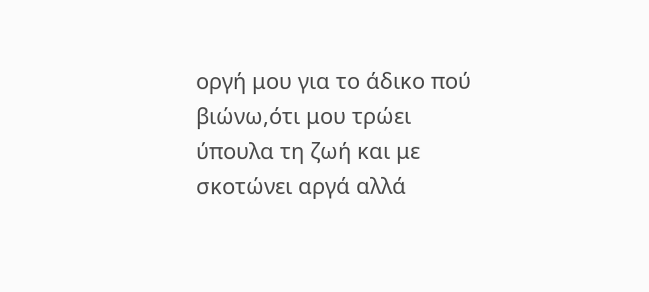οργή μου για το άδικο πού βιώνω,ότι μου τρώει ύπουλα τη ζωή και με σκοτώνει αργά αλλά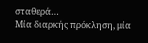σταθερά…
Μία διαρκής πρόκληση, μία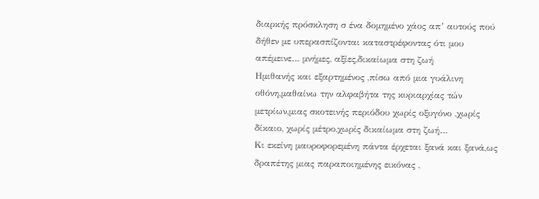διαρκής πρόσκληση σ ένα δομημένο χάος απ’ αυτούς πού δήθεν με υπερασπίζονται καταστρέφοντας ότι μου απέμεινε… μνήμες, αξίες,δικαίωμα στη ζωή
Ημιθανής και εξαρτημένος ,πίσω από μια γυάλινη οθόνη,μαθαίνω την αλφαβήτα της κυριαρχίας τών μετρίων,μιας σκοτεινής περιόδου χωρίς οξυγόνο ,χωρίς δίκαιο, χωρίς μέτρο,χωρίς δικαίωμα στη ζωή…
Κι εκείνη μαυροφορεμένη πάντα έρχεται ξανά και ξανά,ως δραπέτης μιας παραποιημένης εικόνας ,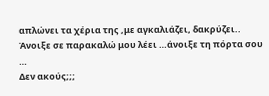απλώνει τα χέρια της ,με αγκαλιάζει, δακρύζει..
Άνοιξε σε παρακαλώ μου λέει …άνοιξε τη πόρτα σου …
Δεν ακούς;;;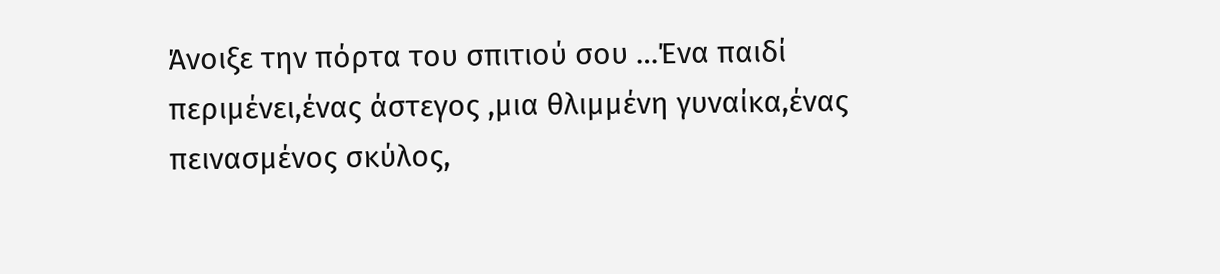Άνοιξε την πόρτα του σπιτιού σου …Ένα παιδί περιμένει,ένας άστεγος ,μια θλιμμένη γυναίκα,ένας πεινασμένος σκύλος,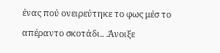ένας πού ονειρεύτηκε το φως μέσ το απέραντο σκοτάδι.. .Άνοιξε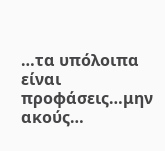…τα υπόλοιπα είναι προφάσεις…μην ακούς…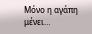Μόνο η αγάπη μένει…